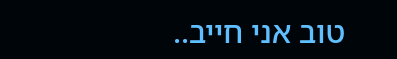טוב אני חייב..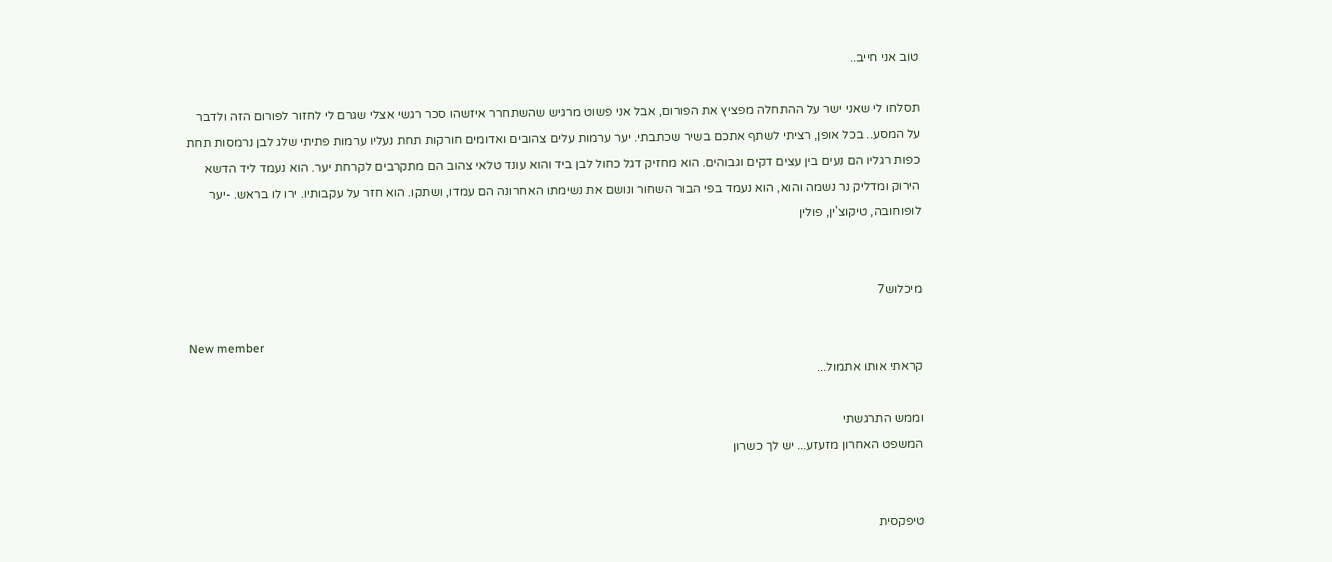טוב אני חייב..

תסלחו לי שאני ישר על ההתחלה מפציץ את הפורום, אבל אני פשוט מרגיש שהשתחרר איזשהו סכר רגשי אצלי שגרם לי לחזור לפורום הזה ולדבר על המסע.. בכל אופן, רציתי לשתף אתכם בשיר שכתבתי. יער ערמות עלים צהובים ואדומים חורקות תחת נעליו ערמות פתיתי שלג לבן נרמסות תחת כפות רגליו הם נעים בין עצים דקים וגבוהים. הוא מחזיק דגל כחול לבן ביד והוא עונד טלאי צהוב הם מתקרבים לקרחת יער. הוא נעמד ליד הדשא הירוק ומדליק נר נשמה והוא, הוא נעמד בפי הבור השחור ונושם את נשימתו האחרונה הם עמדו, ושתקו. הוא חזר על עקבותיו. ירו לו בראש. -יער לופוחובה, טיקוצ'ין, פולין


מיכלוש7

New member
קראתי אותו אתמול...

וממש התרגשתי
המשפט האחרון מזעזע... יש לך כשרון


טיפקסית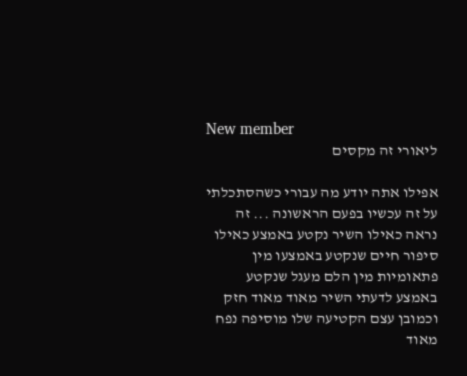New member
ליאורי זה מקסים

אפילו אתה יודע מה עבורי כשהסתכלתי על זה עכשיו בפעם הראשונה ... זה נראה כאילו השיר נקטע באמצע כאילו סיפור חיים שנקטע באמצעו מין פתאומיות מין הלם מעגל שנקטע באמצע לדעתי השיר מאוד מאוד חזק וכמובן עצם הקטיעה שלו מוסיפה נפח מאוד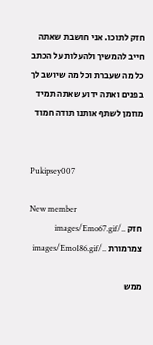חזק לתוכו. אני חושבת שאתה חייב להמשיך ולהעלות על הכתב כל מה שעברת וכל מה שיושב לך בפנים ואתה ידוע שאתה תמיד מוזמן לשתף אותנו תודה חמוד


Pukipsey007

New member
חזק ../images/Emo67.gif צמרמורת ../images/Emo186.gif

ממש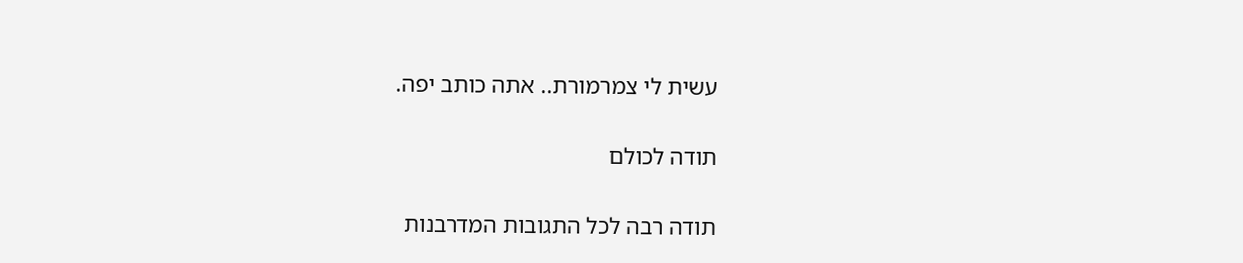עשית לי צמרמורת.. אתה כותב יפה.

תודה לכולם

תודה רבה לכל התגובות המדרבנות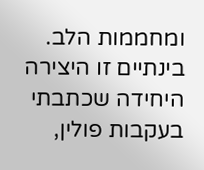ומחממות הלב. בינתיים זו היצירה היחידה שכתבתי בעקבות פולין,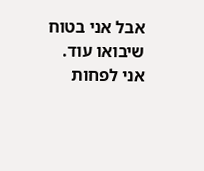אבל אני בטוח שיבואו עוד. אני לפחות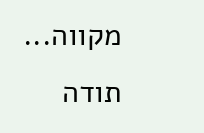מקווה... תודה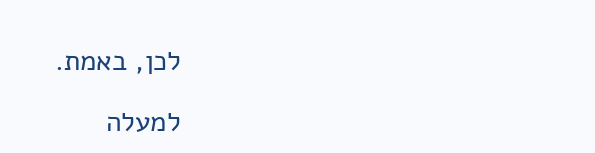לכן, באמת.

למעלה